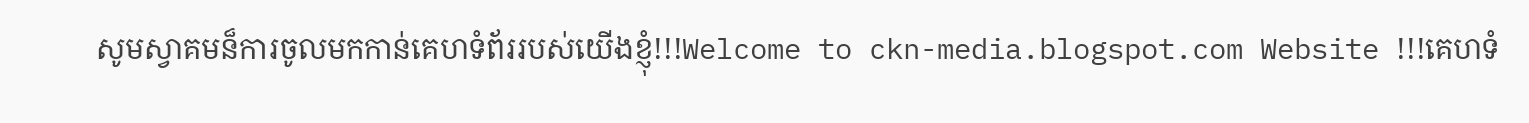សូមស្វាគមន៏ការចូលមកកាន់គេហទំព័ររបស់យើងខ្ញុំ!!!Welcome to ckn-media.blogspot.com Website !!!គេហទំ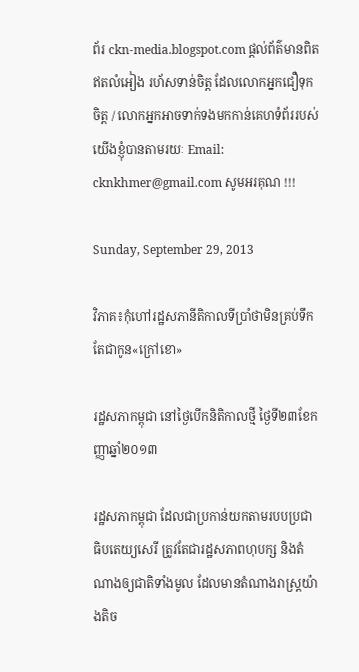ព័រ ckn-media.blogspot.com ផ្តល់ព័ត៌មានពិតឥតលំអៀង រហ័សទាន់ចិត្ត ដែលលោកអ្នកជឿទុកចិត្ត / លោកអ្នកអាចទាក់ទងមកកាន់គេហទំព័ររបស់យើងខ្ញុំបានតាមរយៈ Email: cknkhmer@gmail.com សូមអរគុណ !!!

Sunday, September 29, 2013

វិភាគ៖កុំហៅរដ្ឋសភានីតិកាលទីប្រាំថាមិនគ្រប់ទឹកតែជាកូន«ក្រៅខោ»

រដ្ឋសភាកម្ពុជា នៅថ្ងៃបើកនិតិកាលថ្មី ថ្ងៃទី២៣ខែកញ្ញាឆ្នាំ២០១៣

រដ្ឋសភាកម្ពុជា ដែលជាប្រកាន់យកតាមរបបប្រជាធិបតេយ្យសេរី ត្រូវតែជារដ្ឋសភាពហុបក្ស និងតំណាងឲ្យជាតិទាំងមូល ដែលមានតំណាងរាស្ត្រយ៉ាងតិច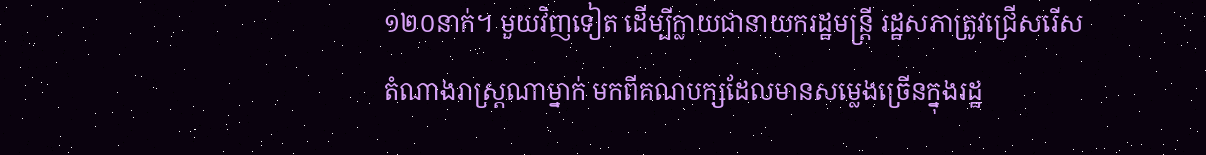១២០នាក់។ មួយវិញទៀត ដើម្បីក្លាយជានាយករដ្ឋមន្ត្រី រដ្ឋសភាត្រូវជ្រើសរើសតំណាងរាស្រ្តណាម្នាក់ មកពីគណបក្សដែលមានសម្លេងច្រើនក្នុងរដ្ឋ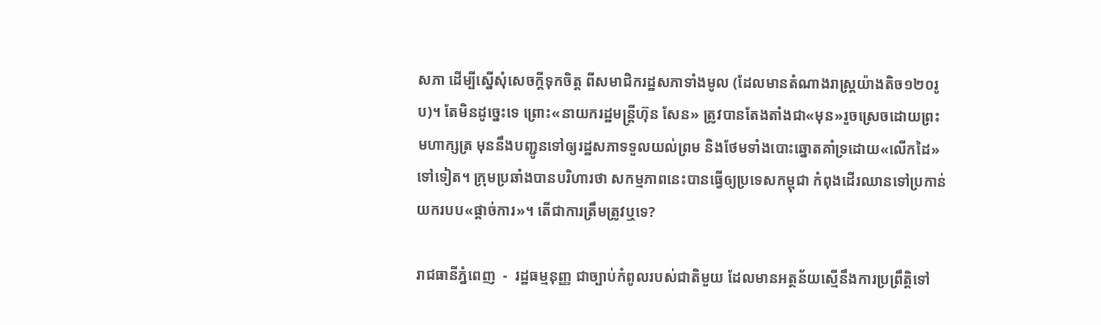សភា ដើម្បីស្នើសុំសេចក្តីទុកចិត្ត ពីសមាជិករដ្ឋសភាទាំងមូល (ដែលមានតំណាងរាស្ត្រយ៉ាងតិច១២០រូប)។ តែមិនដូច្នេះទេ ព្រោះ«នាយករដ្ឋមន្រ្តីហ៊ុន សែន» ត្រូវបានតែងតាំងជា«មុន»រួចស្រេចដោយព្រះមហាក្សត្រ មុននឹងបញ្ជូនទៅឲ្យរដ្ឋសភាទទួលយល់ព្រម និងថែមទាំងបោះឆ្នោតគាំទ្រដោយ«លើកដៃ»ទៅទៀត។ ក្រុមប្រឆាំងបានបរិហារថា សកម្មភាពនេះបានធ្វើឲ្យប្រទេសកម្ពុជា កំពុងដើរឈានទៅប្រកាន់យករបប«ផ្តាច់ការ»។ តើជាការត្រឹមត្រូវឬទេ?

រាជធានីភ្នំពេញ  -  រដ្ឋធម្មនុញ្ញ ជាច្បាប់កំពូលរបស់ជាតិមួយ ដែលមានអត្ថន័យស្មើនឹងការប្រព្រឹត្តិទៅ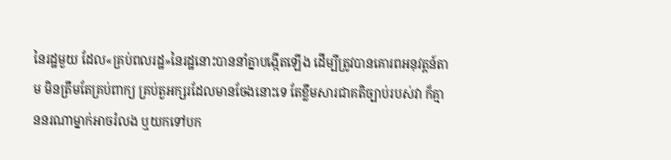នៃរដ្ឋមួយ ដែល«គ្រប់ពលរដ្ឋ»នៃរដ្ឋនោះបាននាំគ្នាបង្កើតឡើង ដើម្បីត្រូវបានគោរពអនុវត្តន៍តាម មិនត្រឹមតែគ្រប់ពាក្យ គ្រប់តួអក្សរដែលមានចែងនោះទេ តែខ្លឹមសារជាគតិច្បាប់របស់វា ក៏គ្មាននរណាម្នាក់អាចរំលង ឬយកទៅបក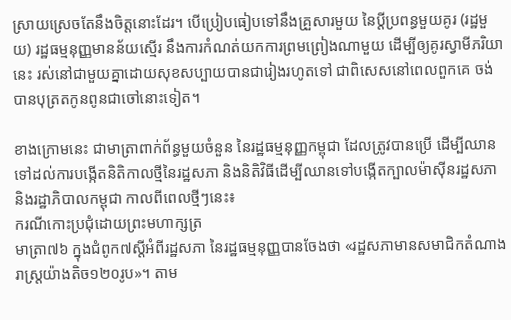ស្រាយស្រេចតែនឹងចិត្តនោះដែរ។ បើប្រៀបធៀបទៅនឹងគ្រួសារមួយ នៃប្ដីប្រពន្ធមួយគូរ (រដ្ឋមួយ) រដ្ឋធម្មនុញ្ញមានន័យស្មើរ នឹងការកំណត់យកការព្រមព្រៀងណាមួយ ដើម្បីឲ្យគូរស្វាមីភរិយានេះ រស់នៅជាមួយគ្នាដោយសុខសប្បាយបានជារៀងរហូតទៅ ជាពិសេសនៅពេលពួកគេ ចង់បានបុត្រតកូនពូនជាចៅនោះទៀត។

ខាងក្រោមនេះ ជាមាត្រាពាក់ព័ន្ធមួយចំនួន នៃរដ្ឋធម្មនុញ្ញកម្ពុជា ដែលត្រូវបានប្រើ ដើម្បីឈានទៅដល់ការបង្កើតនិតិកាលថ្មីនៃរដ្ឋសភា និងនិតិវិធីដើម្បីឈានទៅបង្កើតក្បាលម៉ាស៊ីនរដ្ឋសភា និងរដ្ឋាភិបាលកម្ពុជា កាលពីពេលថ្មីៗនេះ៖
ករណីកោះប្រជុំដោយព្រះមហាក្សត្រ
មាត្រា៧៦ ក្នុងជំពូក៧ស្ដីអំពីរដ្ឋសភា នៃរដ្ឋធម្មនុញ្ញបានចែងថា «រដ្ឋសភាមានសមាជិកតំណាងរាស្ត្រយ៉ាងតិច១២០រូប»។ តាម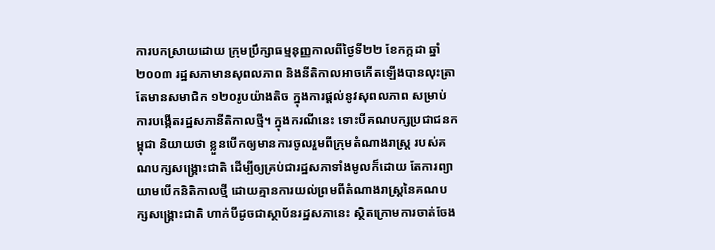ការបកស្រាយដោយ ក្រុមប្រឹក្សាធម្មនុញ្ញកាលពីថ្ងៃទី២២ ខែកក្កដា ឆ្នាំ២០០៣ រដ្ឋសភាមានសុពលភាព និងនីតិកាលអាចកើតឡើងបានលុះត្រាតែមានសមាជិក ១២០រូបយ៉ាងតិច ក្នុងការផ្តល់នូវសុពលភាព សម្រាប់ការបង្កើតរដ្ឋសភានីតិកាលថ្មី។ ក្នុងករណីនេះ ទោះបីគណបក្សប្រជាជនកម្ពុជា និយាយថា ខ្លួនបើកឲ្យមានការចូលរួមពីក្រុមតំណាងរាស្ត្រ របស់គណបក្សសង្គ្រោះជាតិ ដើម្បីឲ្យគ្រប់ជារដ្ឋសភាទាំងមូលក៏ដោយ តែការព្យាយាមបើកនិតិកាលថ្មី ដោយគ្មានការយល់ព្រមពីតំណាងរាស្ត្រនៃគណបក្សសង្គ្រោះជាតិ ហាក់បីដូចជាស្ថាប័នរដ្ឋសភានេះ ស្ថិតក្រោមការចាត់ចែង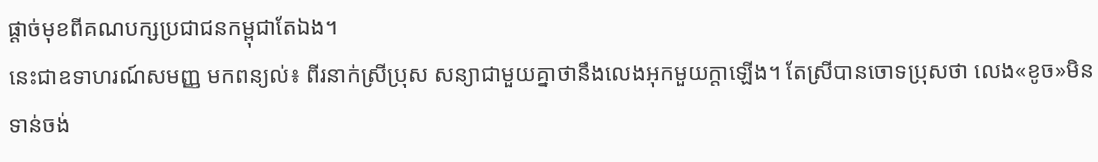ផ្ដាច់មុខពីគណបក្សប្រជាជនកម្ពុជាតែឯង។
នេះជាឧទាហរណ៍សមញ្ញ មកពន្យល់៖ ពីរនាក់ស្រីប្រុស សន្យាជាមួយគ្នាថានឹងលេងអុកមួយក្ដាឡើង។ តែស្រីបានចោទប្រុសថា លេង«ខូច»មិនទាន់ចង់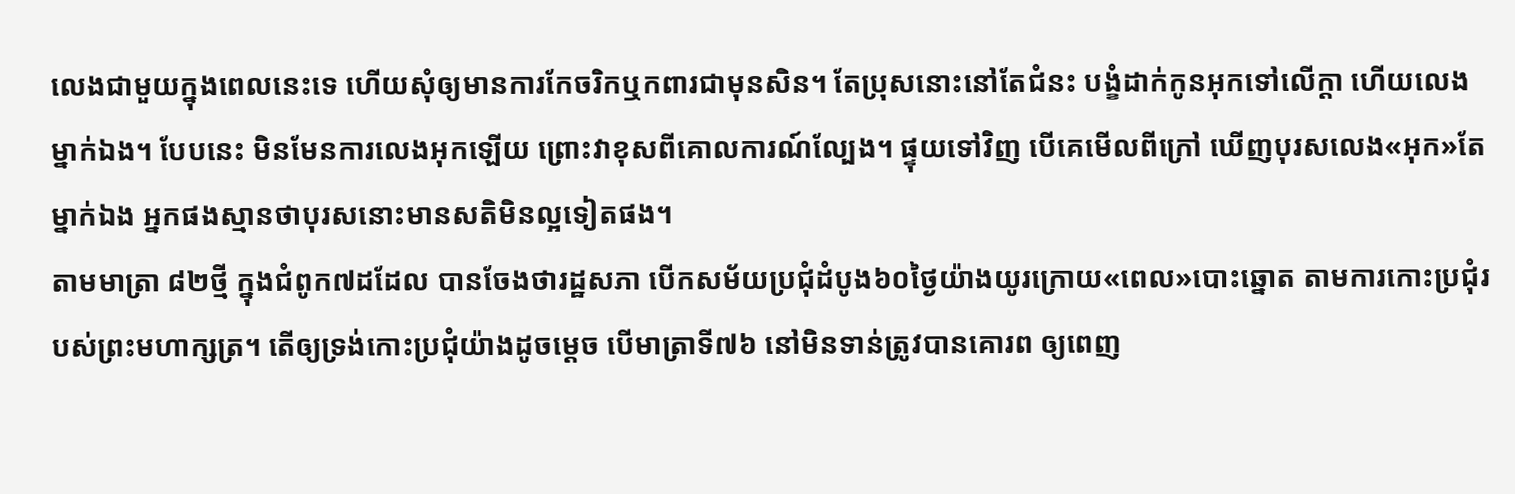លេងជាមួយក្នុងពេលនេះទេ ហើយសុំឲ្យមានការកែចរិកឬកពារជាមុនសិន។ តែប្រុសនោះនៅតែជំនះ បង្ខំដាក់កូនអុកទៅលើក្ដា ហើយលេងម្នាក់ឯង។ បែបនេះ មិនមែនការលេងអុកឡើយ ព្រោះវាខុសពីគោលការណ៍ល្បែង។ ផ្ទុយទៅវិញ បើគេមើលពីក្រៅ ឃើញបុរសលេង«អុក»តែម្នាក់ឯង អ្នកផងស្មានថាបុរសនោះមានសតិមិនល្អទៀតផង។
តាមមាត្រា ៨២ថ្មី ក្នុងជំពូក៧ដដែល បានចែងថារដ្ឋសភា បើកសម័យប្រជុំដំបូង៦០ថ្ងៃយ៉ាងយូរក្រោយ«ពេល»បោះឆ្នោត តាមការកោះប្រជុំរបស់ព្រះមហាក្សត្រ។ តើឲ្យទ្រង់កោះប្រជុំយ៉ាងដូចម្ដេច បើមាត្រាទី៧៦ នៅមិនទាន់ត្រូវបានគោរព ឲ្យពេញ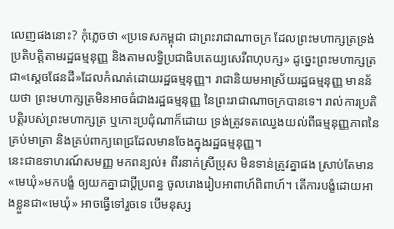លេញផងនោះ? កុំភ្លេចថា «ប្រទេសកម្ពុជា ជាព្រះរាជាណាចក្រ ដែលព្រះមហាក្សត្រទ្រង់ប្រតិបត្តិតាមរដ្ឋធម្មនុញ្ញ និងតាមលទ្ធិប្រជាធិបតេយ្យសេរីពហុបក្ស» ដូច្នេះព្រះមហាក្សត្រ ជា«ស្ដេចផែនដី»ដែលកំណត់ដោយរដ្ឋធម្មនុញ្ញ។ រាជានិយមអាស្រ័យរដ្ឋធម្មនុញ្ញ មានន័យថា ព្រះមហាក្សត្រមិនអាចធំជាងរដ្ឋធម្មនុញ្ញ នៃព្រះរាជាណាចក្របានទេ។ រាល់ការប្រតិបត្តិរបស់ព្រះមហាក្សត្រ ឬកោះប្រជុំណាក៏ដោយ ទ្រង់ត្រូវទតឈ្វេងយល់ពីធម្មនុញ្ញភាពនៃគ្រប់មាត្រា និងគ្រប់ពាក្យពេជ្រដែលមានចែងក្នុងរដ្ឋធម្មនុញ្ញ។
នេះជាឧទាហរណ៍សមញ្ញ មកពន្យល់៖ ពីរនាក់ស្រីប្រុស មិនទាន់ត្រូវគ្នាផង ស្រាប់តែមាន«មេឃុំ»មកបង្ខំ ឲ្យយកគ្នាជាប្ដីប្រពន្ធ ចូលរោងរៀបអាពាហ៍ពិពាហ៍។ តើការបង្ខំដោយអាងខ្លួនជា«មេឃុំ» អាចធ្វើទៅរួចទេ បើមនុស្ស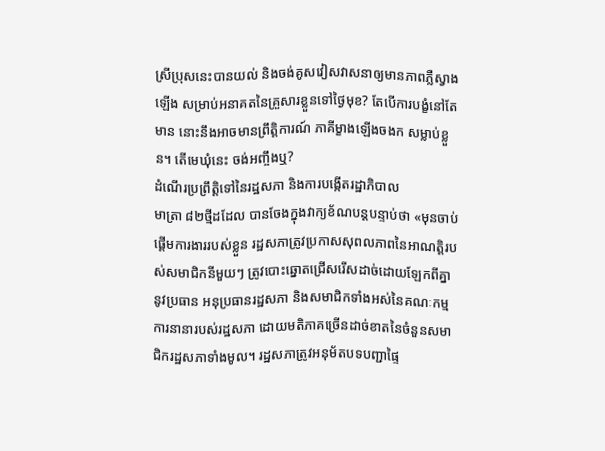ស្រីប្រុសនេះបានយល់ និងចង់គូសវៀសវាសនាឲ្យមានភាពភ្លឺស្វាងឡើង សម្រាប់អនាគតនៃគ្រួសារខ្លួនទៅថ្ងៃមុខ? តែបើការបង្ខំនៅតែមាន នោះនឹងអាចមានព្រឹត្តិការណ៍ ភាគីម្ខាងឡើងចងក សម្លាប់ខ្លួន។ តើមេឃុំនេះ ចង់អញ្ចឹងឬ?
ដំណើរប្រព្រឹត្តិទៅនៃរដ្ឋសភា និងការបង្កើតរដ្ឋាភិបាល
មាត្រា ៨២ថ្មីដដែល បានចែងក្នុងវាក្យខ័ណបន្តបន្ទាប់ថា «មុនចាប់ផ្ដើមការងាររបស់ខ្លួន រដ្ឋសភាត្រូវប្រកាសសុពលភាពនៃអាណត្តិរបស់សមាជិកនីមួយៗ ត្រូវបោះឆ្នោតជ្រើសរើសដាច់ដោយឡែកពីគ្នា នូវប្រធាន អនុប្រធានរដ្ឋសភា និងសមាជិកទាំងអស់នៃគណៈកម្មការនានារបស់រដ្ឋសភា ដោយមតិភាគច្រើនដាច់ខាតនៃចំនួនសមាជិករដ្ឋសភាទាំងមូល។ រដ្ឋសភាត្រូវអនុម័តបទបញ្ជាផ្ទៃ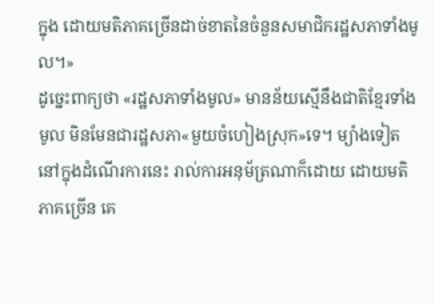ក្នុង ដោយមតិភាគច្រើនដាច់ខាតនៃចំនួនសមាជិករដ្ឋសភាទាំងមូល។»
ដូច្នេះពាក្យថា «រដ្ឋសភាទាំងមូល» មានន័យស្មើនឹងជាតិខ្មែរទាំងមូល មិនមែនជារដ្ឋសភា«មួយចំហៀងស្រុក»ទេ។ ម្យ៉ាងទៀត នៅក្នុងដំណើរការនេះ រាល់ការអនុម័ត្រណាក៏ដោយ ដោយមតិភាគច្រើន គេ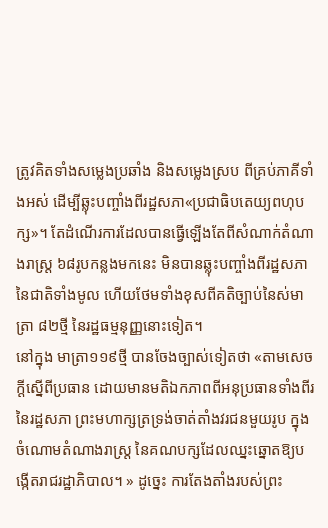ត្រូវគិតទាំងសម្លេងប្រឆាំង និងសម្លេងស្រប ពីគ្រប់ភាគីទាំងអស់ ដើម្បីឆ្លុះបញ្ចាំងពីរដ្ឋសភា«ប្រជាធិបតេយ្យពហុបក្ស»។ តែដំណើរការដែលបានធ្វើឡើងតែពីសំណាក់តំណាងរាស្ត្រ ៦៨រូបកន្លងមកនេះ មិនបានឆ្លុះបញ្ចាំងពីរដ្ឋសភានៃជាតិទាំងមូល ហើយថែមទាំងខុសពីគតិច្បាប់នៃស់មាត្រា ៨២ថ្មី នៃរដ្ឋធម្មនុញ្ញនោះទៀត។
នៅក្នុង មាត្រា១១៩ថ្មី បានចែងច្បាស់ទៀតថា «តាមសេចក្ដីស្នើពីប្រធាន ដោយមានមតិឯកភាពពីអនុប្រធានទាំងពីរ នៃរដ្ឋសភា ព្រះមហាក្សត្រទ្រង់ចាត់តាំងវរជនមួយរូប ក្នុងចំណោមតំណាងរាស្ត្រ នៃគណបក្សដែលឈ្នះឆ្នោតឱ្យបង្កើតរាជរដ្ឋាភិបាល។ » ដូច្នេះ ការតែងតាំងរបស់ព្រះ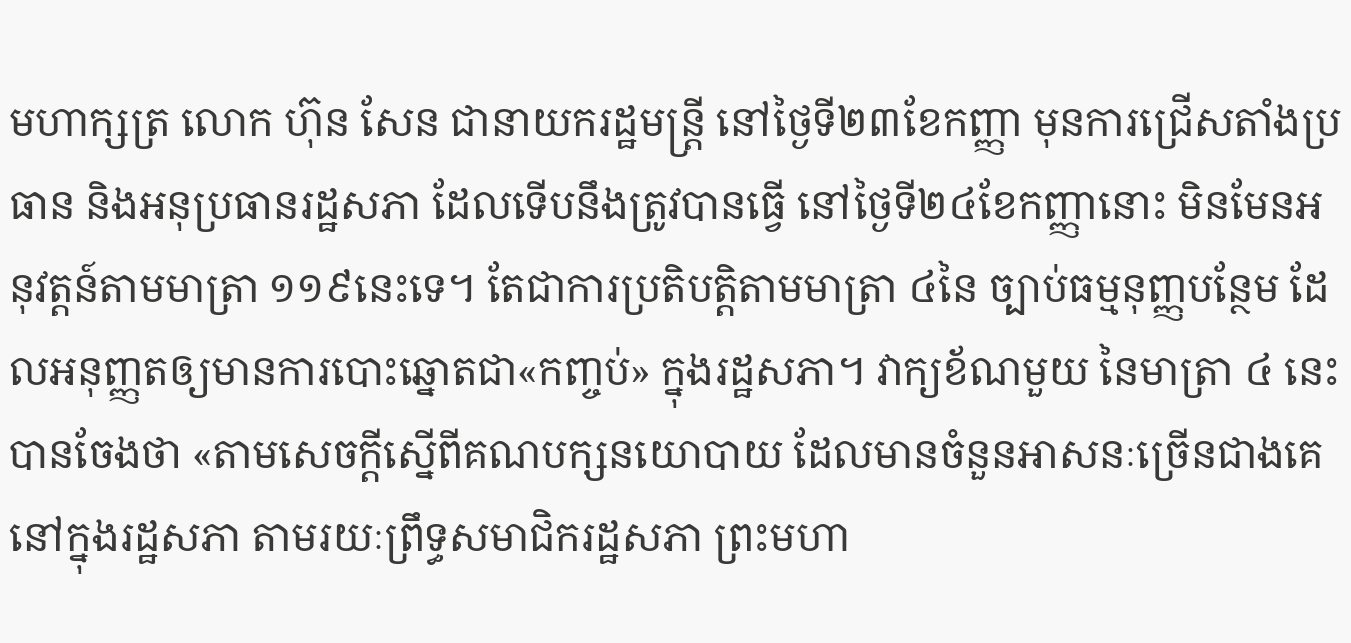មហាក្សត្រ លោក ហ៊ុន សែន ជានាយករដ្ឋមន្ត្រី នៅថ្ងៃទី២៣ខែកញ្ញា មុនការជ្រើសតាំងប្រធាន និងអនុប្រធានរដ្ឋសភា ដែលទើបនឹងត្រូវបានធ្វើ នៅថ្ងៃទី២៤ខែកញ្ញានោះ មិនមែនអនុវត្តន៍តាមមាត្រា ១១៩នេះទេ។ តែជាការប្រតិបត្តិតាមមាត្រា ៤នៃ ច្បាប់ធម្មនុញ្ញបន្ថែម ដែលអនុញ្ញតឲ្យមានការបោះឆ្នោតជា«កញ្ចប់» ក្នុងរដ្ឋសភា។ វាក្យខ័ណមួយ នៃមាត្រា ៤ នេះ បានចែងថា «តាមសេចក្ដីស្នើពីគណបក្សនយោបាយ ដែលមានចំនួនអាសនៈច្រើនជាងគេនៅក្នុងរដ្ឋសភា តាមរយៈព្រឹទ្ធសមាជិករដ្ឋសភា ព្រះមហា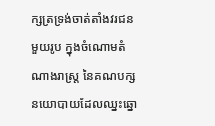ក្សត្រទ្រង់ចាត់តាំងវរជនមួយរូប ក្នុងចំណោមតំណាងរាស្ត្រ នៃគណបក្សនយោបាយដែលឈ្នះឆ្នោ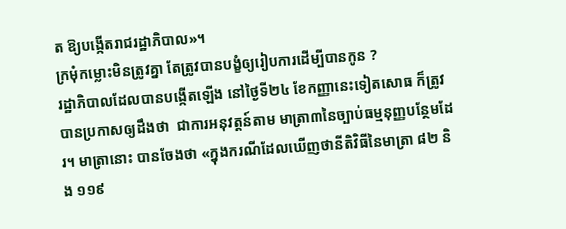ត ឱ្យបង្កើតរាជរដ្ឋាភិបាល»។
ក្រមុំកម្លោះមិនត្រូវគ្នា តែត្រូវបានបង្ខំឲ្យរៀបការដើម្បីបានកូន ?
រដ្ឋាភិបាលដែលបានបង្កើតឡើង នៅថ្ងៃទី២៤ ខែកញ្ញានេះទៀតសោធ ក៏ត្រូវបានប្រកាសឲ្យដឹងថា  ជាការអនុវត្តន៍តាម មាត្រា៣នៃច្បាប់ធម្មនុញ្ញបន្ថែមដែរ។ មាត្រានោះ បានចែងថា «ក្នុងករណីដែលឃើញថានីតិវិធីនៃមាត្រា ៨២ និង ១១៩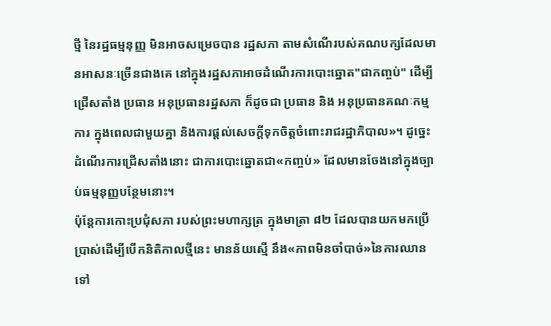ថ្មី នៃរដ្ឋធម្មនុញ្ញ មិនអាចសម្រេចបាន រដ្ឋសភា តាមសំណើរបស់គណបក្សដែលមានអាសនៈច្រើនជាងគេ នៅក្នុងរដ្ឋសភាអាចដំណើរការបោះឆ្នោត"ជាកញ្ចប់" ដើម្បីជ្រើសតាំង ប្រធាន អនុប្រធានរដ្ឋសភា ក៏ដូចជា ប្រធាន និង អនុប្រធានគណៈកម្មការ ក្នុងពេលជាមួយគ្នា និងការផ្ដល់សេចក្ដីទុកចិត្តចំពោះរាជរដ្ឋាភិបាល»។ ដូច្នេះដំណើរការជ្រើសតាំងនោះ ជាការបោះឆ្នោតជា«កញ្ចប់» ដែលមានចែងនៅក្នុងច្បាប់ធម្មនុញ្ញបន្ថែមនោះ។
ប៉ុន្តែការកោះប្រជុំសភា របស់ព្រះមហាក្សត្រ ក្នុងមាត្រា ៨២ ដែលបានយកមកប្រើប្រាស់ដើម្បីបើកនិតិកាលថ្មីនេះ មានន័យស្មើ នឹង«ភាពមិនចាំបាច់»នៃការឈានទៅ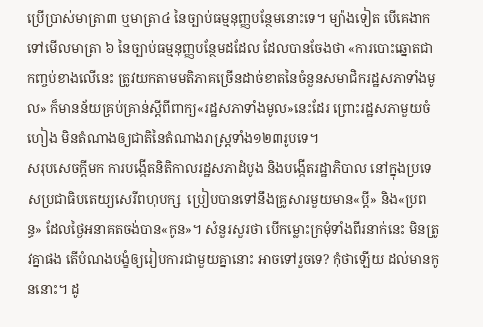ប្រើប្រាស់មាត្រា៣ ឬមាត្រា៤ នៃច្បាប់ធម្មនុញ្ញបន្ថែមនោះទេ។ ម្យ៉ាងទៀត បើគេងាកទៅមើលមាត្រា ៦ នៃច្បាប់ធម្មនុញ្ញបន្ថែមដដែល ដែលបានចែងថា «ការបោះឆ្នោតជាកញ្ចប់ខាងលើនេះ ត្រូវយកតាមមតិភាគច្រើនដាច់ខាតនៃចំនួនសមាជិករដ្ឋសភាទាំងមូល» ក៏មានន័យគ្រប់គ្រាន់ស្ដីពីពាក្យ«រដ្ឋសភាទាំងមូល»នេះដែរ ព្រោះរដ្ឋសភាមួយចំហៀង មិនតំណាងឲ្យជាតិនៃតំណាងរាស្ត្រទាំង១២៣រូបទេ។
សរុបសេចក្តីមក ការបង្កើតនិតិកាលរដ្ឋសភាដំបូង និងបង្កើតរដ្ឋាភិបាល នៅក្នុងប្រទេសប្រជាធិបតេយ្យសេរីពហុបក្ស  ប្រៀបបានទៅនឹងគ្រូសារមួយមាន«ប្តី» និង«ប្រពន្ធ» ដែលថ្ងៃអនាគតចង់បាន«កូន»។ សំនួរសួរថា បើកម្លោះក្រមុំទាំងពីរនាក់នេះ មិនត្រូវគ្នាផង តើបំណងបង្ខំឲ្យរៀបការជាមួយគ្នានោះ អាចទៅរួចទេ? កុំថាឡើយ ដល់មានកូននោះ។ ដូ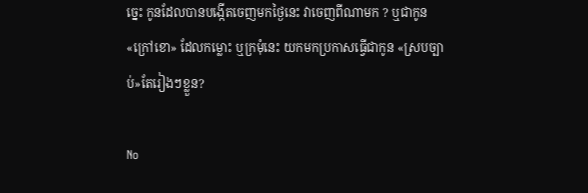ច្នេះ កូនដែលបានបង្កើតចេញមកថ្ងៃនេះ វាចេញពីណាមក ? ឬជាកូន«ក្រៅខោ» ដែលកម្លោះ ឬក្រមុំនេះ យកមកប្រកាសធ្វើជាកូន «ស្របច្បាប់»តែរៀងៗខ្លួន?

No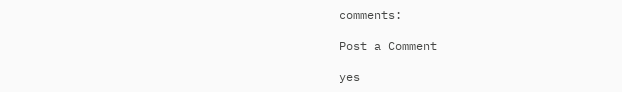comments:

Post a Comment

yes